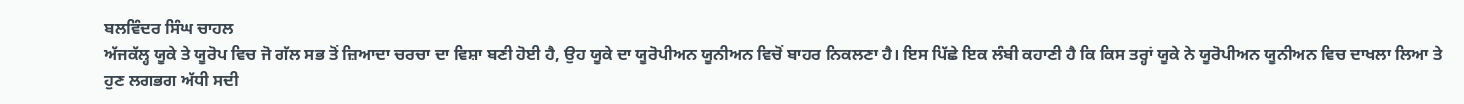ਬਲਵਿੰਦਰ ਸਿੰਘ ਚਾਹਲ
ਅੱਜਕੱਲ੍ਹ ਯੂਕੇ ਤੇ ਯੂਰੋਪ ਵਿਚ ਜੋ ਗੱਲ ਸਭ ਤੋਂ ਜ਼ਿਆਦਾ ਚਰਚਾ ਦਾ ਵਿਸ਼ਾ ਬਣੀ ਹੋਈ ਹੈ, ਉਹ ਯੂਕੇ ਦਾ ਯੂਰੋਪੀਅਨ ਯੂਨੀਅਨ ਵਿਚੋਂ ਬਾਹਰ ਨਿਕਲਣਾ ਹੈ। ਇਸ ਪਿੱਛੇ ਇਕ ਲੰਬੀ ਕਹਾਣੀ ਹੈ ਕਿ ਕਿਸ ਤਰ੍ਹਾਂ ਯੂਕੇ ਨੇ ਯੂਰੋਪੀਅਨ ਯੂਨੀਅਨ ਵਿਚ ਦਾਖਲਾ ਲਿਆ ਤੇ ਹੁਣ ਲਗਭਗ ਅੱਧੀ ਸਦੀ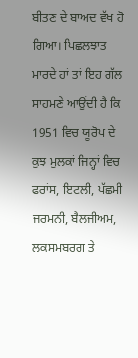ਬੀਤਣ ਦੇ ਬਾਅਦ ਵੱਖ ਹੋ ਗਿਆ। ਪਿਛਲਝਾਤ ਮਾਰਦੇ ਹਾਂ ਤਾਂ ਇਹ ਗੱਲ ਸਾਹਮਣੇ ਆਉਂਦੀ ਹੈ ਕਿ 1951 ਵਿਚ ਯੂਰੋਪ ਦੇ ਕੁਝ ਮੁਲਕਾਂ ਜਿਨ੍ਹਾਂ ਵਿਚ ਫਰਾਂਸ, ਇਟਲੀ, ਪੱਛਮੀ ਜਰਮਨੀ, ਬੈਲਜੀਅਮ, ਲਕਸਮਬਰਗ ਤੇ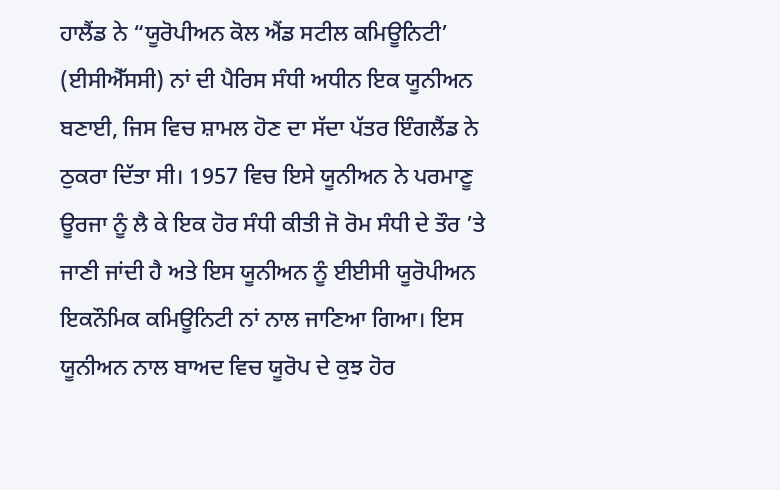ਹਾਲੈਂਡ ਨੇ “ਯੂਰੋਪੀਅਨ ਕੋਲ ਐਂਡ ਸਟੀਲ ਕਮਿਊਨਿਟੀ’ (ਈਸੀਐੱਸਸੀ) ਨਾਂ ਦੀ ਪੈਰਿਸ ਸੰਧੀ ਅਧੀਨ ਇਕ ਯੂਨੀਅਨ ਬਣਾਈ, ਜਿਸ ਵਿਚ ਸ਼ਾਮਲ ਹੋਣ ਦਾ ਸੱਦਾ ਪੱਤਰ ਇੰਗਲੈਂਡ ਨੇ ਠੁਕਰਾ ਦਿੱਤਾ ਸੀ। 1957 ਵਿਚ ਇਸੇ ਯੂਨੀਅਨ ਨੇ ਪਰਮਾਣੂ ਊਰਜਾ ਨੂੰ ਲੈ ਕੇ ਇਕ ਹੋਰ ਸੰਧੀ ਕੀਤੀ ਜੋ ਰੋਮ ਸੰਧੀ ਦੇ ਤੌਰ ’ਤੇ ਜਾਣੀ ਜਾਂਦੀ ਹੈ ਅਤੇ ਇਸ ਯੂਨੀਅਨ ਨੂੰ ਈਈਸੀ ਯੂਰੋਪੀਅਨ ਇਕਨੌਮਿਕ ਕਮਿਊਨਿਟੀ ਨਾਂ ਨਾਲ ਜਾਣਿਆ ਗਿਆ। ਇਸ ਯੂਨੀਅਨ ਨਾਲ ਬਾਅਦ ਵਿਚ ਯੂਰੋਪ ਦੇ ਕੁਝ ਹੋਰ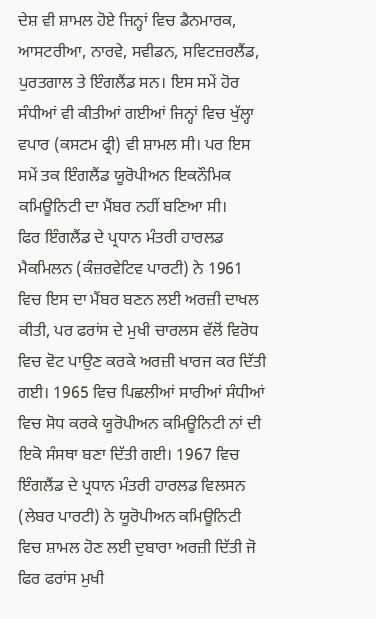ਦੇਸ਼ ਵੀ ਸ਼ਾਮਲ ਹੋਏ ਜਿਨ੍ਹਾਂ ਵਿਚ ਡੈਨਮਾਰਕ, ਆਸਟਰੀਆ, ਨਾਰਵੇ, ਸਵੀਡਨ, ਸਵਿਟਜ਼ਰਲੈਂਡ, ਪੁਰਤਗਾਲ ਤੇ ਇੰਗਲੈਂਡ ਸਨ। ਇਸ ਸਮੇਂ ਹੋਰ ਸੰਧੀਆਂ ਵੀ ਕੀਤੀਆਂ ਗਈਆਂ ਜਿਨ੍ਹਾਂ ਵਿਚ ਖੁੱਲ੍ਹਾ ਵਪਾਰ (ਕਸਟਮ ਫ੍ਰੀ) ਵੀ ਸ਼ਾਮਲ ਸੀ। ਪਰ ਇਸ ਸਮੇਂ ਤਕ ਇੰਗਲੈਂਡ ਯੂਰੋਪੀਅਨ ਇਕਨੌਮਿਕ ਕਮਿਊਨਿਟੀ ਦਾ ਮੈਂਬਰ ਨਹੀਂ ਬਣਿਆ ਸੀ।
ਫਿਰ ਇੰਗਲੈਂਡ ਦੇ ਪ੍ਰਧਾਨ ਮੰਤਰੀ ਹਾਰਲਡ ਮੈਕਮਿਲਨ (ਕੰਜ਼ਰਵੇਟਿਵ ਪਾਰਟੀ) ਨੇ 1961 ਵਿਚ ਇਸ ਦਾ ਮੈਂਬਰ ਬਣਨ ਲਈ ਅਰਜ਼ੀ ਦਾਖਲ ਕੀਤੀ, ਪਰ ਫਰਾਂਸ ਦੇ ਮੁਖੀ ਚਾਰਲਸ ਵੱਲੋਂ ਵਿਰੋਧ ਵਿਚ ਵੋਟ ਪਾਉਣ ਕਰਕੇ ਅਰਜ਼ੀ ਖਾਰਜ ਕਰ ਦਿੱਤੀ ਗਈ। 1965 ਵਿਚ ਪਿਛਲੀਆਂ ਸਾਰੀਆਂ ਸੰਧੀਆਂ ਵਿਚ ਸੋਧ ਕਰਕੇ ਯੂਰੋਪੀਅਨ ਕਮਿਊਨਿਟੀ ਨਾਂ ਦੀ ਇਕੋ ਸੰਸਥਾ ਬਣਾ ਦਿੱਤੀ ਗਈ। 1967 ਵਿਚ ਇੰਗਲੈਂਡ ਦੇ ਪ੍ਰਧਾਨ ਮੰਤਰੀ ਹਾਰਲਡ ਵਿਲਸਨ (ਲੇਬਰ ਪਾਰਟੀ) ਨੇ ਯੂਰੋਪੀਅਨ ਕਮਿਊਨਿਟੀ ਵਿਚ ਸ਼ਾਮਲ ਹੋਣ ਲਈ ਦੁਬਾਰਾ ਅਰਜ਼ੀ ਦਿੱਤੀ ਜੋ ਫਿਰ ਫਰਾਂਸ ਮੁਖੀ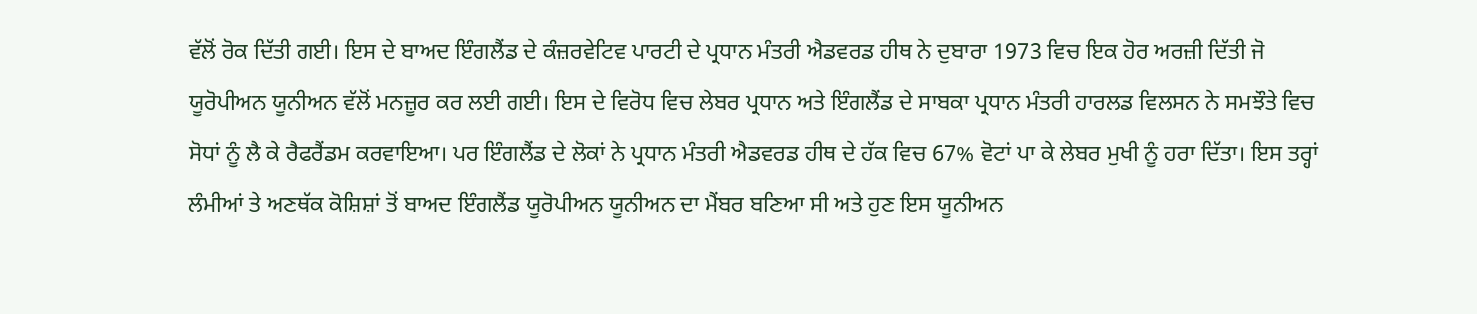ਵੱਲੋਂ ਰੋਕ ਦਿੱਤੀ ਗਈ। ਇਸ ਦੇ ਬਾਅਦ ਇੰਗਲੈਂਡ ਦੇ ਕੰਜ਼ਰਵੇਟਿਵ ਪਾਰਟੀ ਦੇ ਪ੍ਰਧਾਨ ਮੰਤਰੀ ਐਡਵਰਡ ਹੀਥ ਨੇ ਦੁਬਾਰਾ 1973 ਵਿਚ ਇਕ ਹੋਰ ਅਰਜ਼ੀ ਦਿੱਤੀ ਜੋ ਯੂਰੋਪੀਅਨ ਯੂਨੀਅਨ ਵੱਲੋਂ ਮਨਜ਼ੂਰ ਕਰ ਲਈ ਗਈ। ਇਸ ਦੇ ਵਿਰੋਧ ਵਿਚ ਲੇਬਰ ਪ੍ਰਧਾਨ ਅਤੇ ਇੰਗਲੈਂਡ ਦੇ ਸਾਬਕਾ ਪ੍ਰਧਾਨ ਮੰਤਰੀ ਹਾਰਲਡ ਵਿਲਸਨ ਨੇ ਸਮਝੌਤੇ ਵਿਚ ਸੋਧਾਂ ਨੂੰ ਲੈ ਕੇ ਰੈਫਰੈਂਡਮ ਕਰਵਾਇਆ। ਪਰ ਇੰਗਲੈਂਡ ਦੇ ਲੋਕਾਂ ਨੇ ਪ੍ਰਧਾਨ ਮੰਤਰੀ ਐਡਵਰਡ ਹੀਥ ਦੇ ਹੱਕ ਵਿਚ 67% ਵੋਟਾਂ ਪਾ ਕੇ ਲੇਬਰ ਮੁਖੀ ਨੂੰ ਹਰਾ ਦਿੱਤਾ। ਇਸ ਤਰ੍ਹਾਂ ਲੰਮੀਆਂ ਤੇ ਅਣਥੱਕ ਕੋਸ਼ਿਸ਼ਾਂ ਤੋਂ ਬਾਅਦ ਇੰਗਲੈਂਡ ਯੂਰੋਪੀਅਨ ਯੂਨੀਅਨ ਦਾ ਮੈਂਬਰ ਬਣਿਆ ਸੀ ਅਤੇ ਹੁਣ ਇਸ ਯੂਨੀਅਨ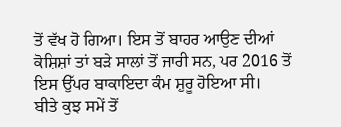ਤੋਂ ਵੱਖ ਹੋ ਗਿਆ। ਇਸ ਤੋਂ ਬਾਹਰ ਆਉਣ ਦੀਆਂ ਕੋਸ਼ਿਸ਼ਾਂ ਤਾਂ ਬੜੇ ਸਾਲਾਂ ਤੋਂ ਜਾਰੀ ਸਨ, ਪਰ 2016 ਤੋਂ ਇਸ ਉੱਪਰ ਬਾਕਾਇਦਾ ਕੰਮ ਸ਼ੁਰੂ ਹੋਇਆ ਸੀ।
ਬੀਤੇ ਕੁਝ ਸਮੇਂ ਤੋਂ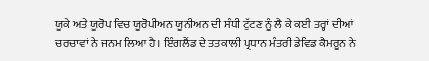ਯੂਕੇ ਅਤੇ ਯੂਰੋਪ ਵਿਚ ਯੂਰੋਪੀਅਨ ਯੂਨੀਅਨ ਦੀ ਸੰਧੀ ਟੁੱਟਣ ਨੂੰ ਲੈ ਕੇ ਕਈ ਤਰ੍ਹਾਂ ਦੀਆਂ ਚਰਚਾਵਾਂ ਨੇ ਜਨਮ ਲਿਆ ਹੈ। ਇੰਗਲੈਂਡ ਦੇ ਤਤਕਾਲੀ ਪ੍ਰਧਾਨ ਮੰਤਰੀ ਡੇਵਿਡ ਕੈਮਰੂਨ ਨੇ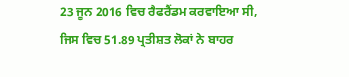23 ਜੂਨ 2016 ਵਿਚ ਰੈਫਰੈਂਡਮ ਕਰਵਾਇਆ ਸੀ, ਜਿਸ ਵਿਚ 51.89 ਪ੍ਰਤੀਸ਼ਤ ਲੋਕਾਂ ਨੇ ਬਾਹਰ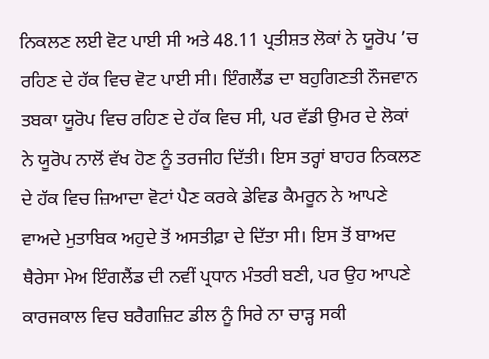ਨਿਕਲਣ ਲਈ ਵੋਟ ਪਾਈ ਸੀ ਅਤੇ 48.11 ਪ੍ਰਤੀਸ਼ਤ ਲੋਕਾਂ ਨੇ ਯੂਰੋਪ ’ਚ ਰਹਿਣ ਦੇ ਹੱਕ ਵਿਚ ਵੋਟ ਪਾਈ ਸੀ। ਇੰਗਲੈਂਡ ਦਾ ਬਹੁਗਿਣਤੀ ਨੌਜਵਾਨ ਤਬਕਾ ਯੂਰੋਪ ਵਿਚ ਰਹਿਣ ਦੇ ਹੱਕ ਵਿਚ ਸੀ, ਪਰ ਵੱਡੀ ਉਮਰ ਦੇ ਲੋਕਾਂ ਨੇ ਯੂਰੋਪ ਨਾਲੋਂ ਵੱਖ ਹੋਣ ਨੂੰ ਤਰਜੀਹ ਦਿੱਤੀ। ਇਸ ਤਰ੍ਹਾਂ ਬਾਹਰ ਨਿਕਲਣ ਦੇ ਹੱਕ ਵਿਚ ਜ਼ਿਆਦਾ ਵੋਟਾਂ ਪੈਣ ਕਰਕੇ ਡੇਵਿਡ ਕੈਮਰੂਨ ਨੇ ਆਪਣੇ ਵਾਅਦੇ ਮੁਤਾਬਿਕ ਅਹੁਦੇ ਤੋਂ ਅਸਤੀਫ਼ਾ ਦੇ ਦਿੱਤਾ ਸੀ। ਇਸ ਤੋਂ ਬਾਅਦ ਥੈਰੇਸਾ ਮੇਅ ਇੰਗਲੈਂਡ ਦੀ ਨਵੀਂ ਪ੍ਰਧਾਨ ਮੰਤਰੀ ਬਣੀ, ਪਰ ਉਹ ਆਪਣੇ ਕਾਰਜਕਾਲ ਵਿਚ ਬਰੈਗਜ਼ਿਟ ਡੀਲ ਨੂੰ ਸਿਰੇ ਨਾ ਚਾੜ੍ਹ ਸਕੀ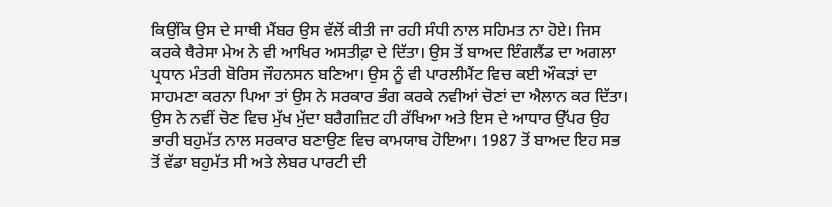ਕਿਉਂਕਿ ਉਸ ਦੇ ਸਾਥੀ ਮੈਂਬਰ ਉਸ ਵੱਲੋਂ ਕੀਤੀ ਜਾ ਰਹੀ ਸੰਧੀ ਨਾਲ ਸਹਿਮਤ ਨਾ ਹੋਏ। ਜਿਸ ਕਰਕੇ ਥੈਰੇਸਾ ਮੇਅ ਨੇ ਵੀ ਆਖਿਰ ਅਸਤੀਫ਼ਾ ਦੇ ਦਿੱਤਾ। ਉਸ ਤੋਂ ਬਾਅਦ ਇੰਗਲੈਂਡ ਦਾ ਅਗਲਾ ਪ੍ਰਧਾਨ ਮੰਤਰੀ ਬੋਰਿਸ ਜੌਹਨਸਨ ਬਣਿਆ। ਉਸ ਨੂੰ ਵੀ ਪਾਰਲੀਮੈਂਟ ਵਿਚ ਕਈ ਔਕੜਾਂ ਦਾ ਸਾਹਮਣਾ ਕਰਨਾ ਪਿਆ ਤਾਂ ਉਸ ਨੇ ਸਰਕਾਰ ਭੰਗ ਕਰਕੇ ਨਵੀਆਂ ਚੋਣਾਂ ਦਾ ਐਲਾਨ ਕਰ ਦਿੱਤਾ। ਉਸ ਨੇ ਨਵੀਂ ਚੋਣ ਵਿਚ ਮੁੱਖ ਮੁੱਦਾ ਬਰੈਗਜ਼ਿਟ ਹੀ ਰੱਖਿਆ ਅਤੇ ਇਸ ਦੇ ਆਧਾਰ ਉੱਪਰ ਉਹ ਭਾਰੀ ਬਹੁਮੱਤ ਨਾਲ ਸਰਕਾਰ ਬਣਾਉਣ ਵਿਚ ਕਾਮਯਾਬ ਹੋਇਆ। 1987 ਤੋਂ ਬਾਅਦ ਇਹ ਸਭ ਤੋਂ ਵੱਡਾ ਬਹੁਮੱਤ ਸੀ ਅਤੇ ਲੇਬਰ ਪਾਰਟੀ ਦੀ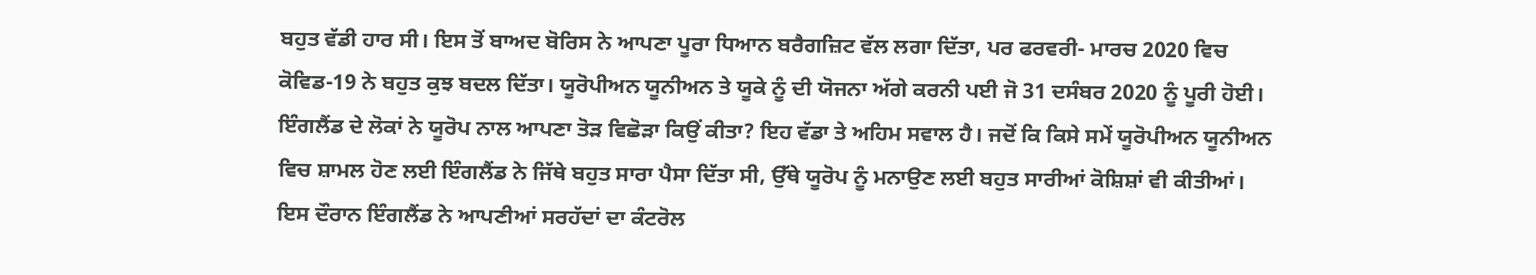ਬਹੁਤ ਵੱਡੀ ਹਾਰ ਸੀ। ਇਸ ਤੋਂ ਬਾਅਦ ਬੋਰਿਸ ਨੇ ਆਪਣਾ ਪੂਰਾ ਧਿਆਨ ਬਰੈਗਜ਼ਿਟ ਵੱਲ ਲਗਾ ਦਿੱਤਾ, ਪਰ ਫਰਵਰੀ- ਮਾਰਚ 2020 ਵਿਚ ਕੋਵਿਡ-19 ਨੇ ਬਹੁਤ ਕੁਝ ਬਦਲ ਦਿੱਤਾ। ਯੂਰੋਪੀਅਨ ਯੂਨੀਅਨ ਤੇ ਯੂਕੇ ਨੂੰ ਦੀ ਯੋਜਨਾ ਅੱਗੇ ਕਰਨੀ ਪਈ ਜੋ 31 ਦਸੰਬਰ 2020 ਨੂੰ ਪੂਰੀ ਹੋਈ।
ਇੰਗਲੈਂਡ ਦੇ ਲੋਕਾਂ ਨੇ ਯੂਰੋਪ ਨਾਲ ਆਪਣਾ ਤੋੜ ਵਿਛੋੜਾ ਕਿਉਂ ਕੀਤਾ? ਇਹ ਵੱਡਾ ਤੇ ਅਹਿਮ ਸਵਾਲ ਹੈ। ਜਦੋਂ ਕਿ ਕਿਸੇ ਸਮੇਂ ਯੂਰੋਪੀਅਨ ਯੂਨੀਅਨ ਵਿਚ ਸ਼ਾਮਲ ਹੋਣ ਲਈ ਇੰਗਲੈਂਡ ਨੇ ਜਿੱਥੇ ਬਹੁਤ ਸਾਰਾ ਪੈਸਾ ਦਿੱਤਾ ਸੀ, ਉੱਥੇ ਯੂਰੋਪ ਨੂੰ ਮਨਾਉਣ ਲਈ ਬਹੁਤ ਸਾਰੀਆਂ ਕੋਸ਼ਿਸ਼ਾਂ ਵੀ ਕੀਤੀਆਂ। ਇਸ ਦੌਰਾਨ ਇੰਗਲੈਂਡ ਨੇ ਆਪਣੀਆਂ ਸਰਹੱਦਾਂ ਦਾ ਕੰਟਰੋਲ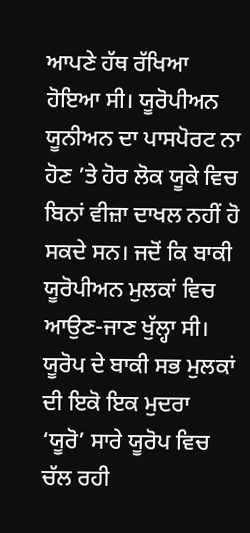ਆਪਣੇ ਹੱਥ ਰੱਖਿਆ ਹੋਇਆ ਸੀ। ਯੂਰੋਪੀਅਨ ਯੂਨੀਅਨ ਦਾ ਪਾਸਪੋਰਟ ਨਾ ਹੋਣ ’ਤੇ ਹੋਰ ਲੋਕ ਯੂਕੇ ਵਿਚ ਬਿਨਾਂ ਵੀਜ਼ਾ ਦਾਖਲ ਨਹੀਂ ਹੋ ਸਕਦੇ ਸਨ। ਜਦੋਂ ਕਿ ਬਾਕੀ ਯੂਰੋਪੀਅਨ ਮੁਲਕਾਂ ਵਿਚ ਆਉਣ-ਜਾਣ ਖੁੱਲ੍ਹਾ ਸੀ। ਯੂਰੋਪ ਦੇ ਬਾਕੀ ਸਭ ਮੁਲਕਾਂ ਦੀ ਇਕੋ ਇਕ ਮੁਦਰਾ ‘ਯੂਰੋ’ ਸਾਰੇ ਯੂਰੋਪ ਵਿਚ ਚੱਲ ਰਹੀ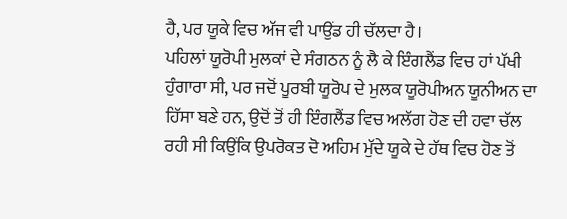ਹੈ, ਪਰ ਯੂਕੇ ਵਿਚ ਅੱਜ ਵੀ ਪਾਉਂਡ ਹੀ ਚੱਲਦਾ ਹੈ।
ਪਹਿਲਾਂ ਯੂਰੋਪੀ ਮੁਲਕਾਂ ਦੇ ਸੰਗਠਨ ਨੂੰ ਲੈ ਕੇ ਇੰਗਲੈਂਡ ਵਿਚ ਹਾਂ ਪੱਖੀ ਹੁੰਗਾਰਾ ਸੀ, ਪਰ ਜਦੋਂ ਪੂਰਬੀ ਯੂਰੋਪ ਦੇ ਮੁਲਕ ਯੂਰੋਪੀਅਨ ਯੂਨੀਅਨ ਦਾ ਹਿੱਸਾ ਬਣੇ ਹਨ, ਉਦੋਂ ਤੋਂ ਹੀ ਇੰਗਲੈਂਡ ਵਿਚ ਅਲੱਗ ਹੋਣ ਦੀ ਹਵਾ ਚੱਲ ਰਹੀ ਸੀ ਕਿਉਂਕਿ ਉਪਰੋਕਤ ਦੋ ਅਹਿਮ ਮੁੱਦੇ ਯੂਕੇ ਦੇ ਹੱਥ ਵਿਚ ਹੋਣ ਤੋਂ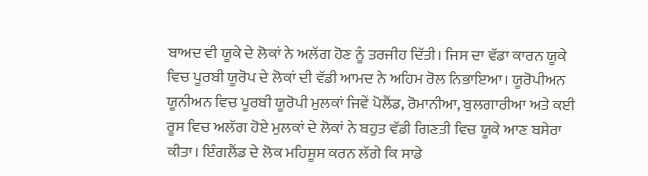ਬਾਅਦ ਵੀ ਯੂਕੇ ਦੇ ਲੋਕਾਂ ਨੇ ਅਲੱਗ ਹੋਣ ਨੂੰ ਤਰਜੀਹ ਦਿੱਤੀ। ਜਿਸ ਦਾ ਵੱਡਾ ਕਾਰਨ ਯੂਕੇ ਵਿਚ ਪੂਰਬੀ ਯੂਰੋਪ ਦੇ ਲੋਕਾਂ ਦੀ ਵੱਡੀ ਆਮਦ ਨੇ ਅਹਿਮ ਰੋਲ ਨਿਭਾਇਆ। ਯੂਰੋਪੀਅਨ ਯੂਨੀਅਨ ਵਿਚ ਪੂਰਬੀ ਯੂਰੋਪੀ ਮੁਲਕਾਂ ਜਿਵੇਂ ਪੋਲੈਂਡ, ਰੋਮਾਨੀਆ, ਬੁਲਗਾਰੀਆ ਅਤੇ ਕਈ ਰੂਸ ਵਿਚ ਅਲੱਗ ਹੋਏ ਮੁਲਕਾਂ ਦੇ ਲੋਕਾਂ ਨੇ ਬਹੁਤ ਵੱਡੀ ਗਿਣਤੀ ਵਿਚ ਯੂਕੇ ਆਣ ਬਸੇਰਾ ਕੀਤਾ। ਇੰਗਲੈਂਡ ਦੇ ਲੋਕ ਮਹਿਸੂਸ ਕਰਨ ਲੱਗੇ ਕਿ ਸਾਡੇ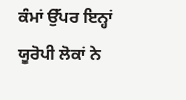ਕੰਮਾਂ ਉੱਪਰ ਇਨ੍ਹਾਂ ਯੂਰੋਪੀ ਲੋਕਾਂ ਨੇ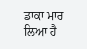ਡਾਕਾ ਮਾਰ ਲਿਆ ਹੈ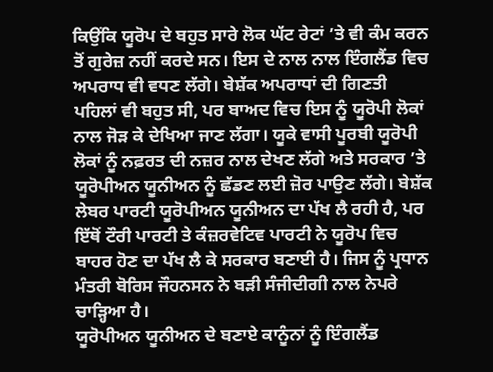ਕਿਉਂਕਿ ਯੂਰੋਪ ਦੇ ਬਹੁਤ ਸਾਰੇ ਲੋਕ ਘੱਟ ਰੇਟਾਂ ’ਤੇ ਵੀ ਕੰਮ ਕਰਨ ਤੋਂ ਗੁਰੇਜ਼ ਨਹੀਂ ਕਰਦੇ ਸਨ। ਇਸ ਦੇ ਨਾਲ ਨਾਲ ਇੰਗਲੈਂਡ ਵਿਚ ਅਪਰਾਧ ਵੀ ਵਧਣ ਲੱਗੇ। ਬੇਸ਼ੱਕ ਅਪਰਾਧਾਂ ਦੀ ਗਿਣਤੀ ਪਹਿਲਾਂ ਵੀ ਬਹੁਤ ਸੀ, ਪਰ ਬਾਅਦ ਵਿਚ ਇਸ ਨੂੰ ਯੂਰੋਪੀ ਲੋਕਾਂ ਨਾਲ ਜੋੜ ਕੇ ਦੇਖਿਆ ਜਾਣ ਲੱਗਾ। ਯੂਕੇ ਵਾਸੀ ਪੂਰਬੀ ਯੂਰੋਪੀ ਲੋਕਾਂ ਨੂੰ ਨਫ਼ਰਤ ਦੀ ਨਜ਼ਰ ਨਾਲ ਦੇਖਣ ਲੱਗੇ ਅਤੇ ਸਰਕਾਰ ’ਤੇ ਯੂਰੋਪੀਅਨ ਯੂਨੀਅਨ ਨੂੰ ਛੱਡਣ ਲਈ ਜ਼ੋਰ ਪਾਉਣ ਲੱਗੇ। ਬੇਸ਼ੱਕ ਲੇਬਰ ਪਾਰਟੀ ਯੂਰੋਪੀਅਨ ਯੂਨੀਅਨ ਦਾ ਪੱਖ ਲੈ ਰਹੀ ਹੈ, ਪਰ ਇੱਥੋਂ ਟੌਰੀ ਪਾਰਟੀ ਤੇ ਕੰਜ਼ਰਵੇਟਿਵ ਪਾਰਟੀ ਨੇ ਯੂਰੋਪ ਵਿਚ ਬਾਹਰ ਹੋਣ ਦਾ ਪੱਖ ਲੈ ਕੇ ਸਰਕਾਰ ਬਣਾਈ ਹੈ। ਜਿਸ ਨੂੰ ਪ੍ਰਧਾਨ ਮੰਤਰੀ ਬੋਰਿਸ ਜੌਹਨਸਨ ਨੇ ਬੜੀ ਸੰਜੀਦੀਗੀ ਨਾਲ ਨੇਪਰੇ ਚਾੜ੍ਹਿਆ ਹੈ।
ਯੂਰੋਪੀਅਨ ਯੂਨੀਅਨ ਦੇ ਬਣਾਏ ਕਾਨੂੰਨਾਂ ਨੂੰ ਇੰਗਲੈਂਡ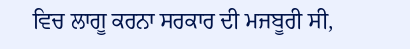ਵਿਚ ਲਾਗੂ ਕਰਨਾ ਸਰਕਾਰ ਦੀ ਮਜਬੂਰੀ ਸੀ,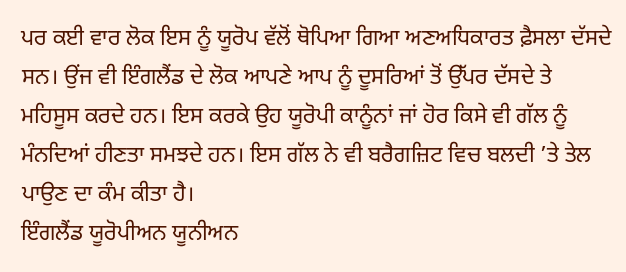ਪਰ ਕਈ ਵਾਰ ਲੋਕ ਇਸ ਨੂੰ ਯੂਰੋਪ ਵੱਲੋਂ ਥੋਪਿਆ ਗਿਆ ਅਣਅਧਿਕਾਰਤ ਫ਼ੈਸਲਾ ਦੱਸਦੇ ਸਨ। ਉਂਜ ਵੀ ਇੰਗਲੈਂਡ ਦੇ ਲੋਕ ਆਪਣੇ ਆਪ ਨੂੰ ਦੂਸਰਿਆਂ ਤੋਂ ਉੱਪਰ ਦੱਸਦੇ ਤੇ ਮਹਿਸੂਸ ਕਰਦੇ ਹਨ। ਇਸ ਕਰਕੇ ਉਹ ਯੂਰੋਪੀ ਕਾਨੂੰਨਾਂ ਜਾਂ ਹੋਰ ਕਿਸੇ ਵੀ ਗੱਲ ਨੂੰ ਮੰਨਦਿਆਂ ਹੀਣਤਾ ਸਮਝਦੇ ਹਨ। ਇਸ ਗੱਲ ਨੇ ਵੀ ਬਰੈਗਜ਼ਿਟ ਵਿਚ ਬਲਦੀ ’ਤੇ ਤੇਲ ਪਾਉਣ ਦਾ ਕੰਮ ਕੀਤਾ ਹੈ।
ਇੰਗਲੈਂਡ ਯੂਰੋਪੀਅਨ ਯੂਨੀਅਨ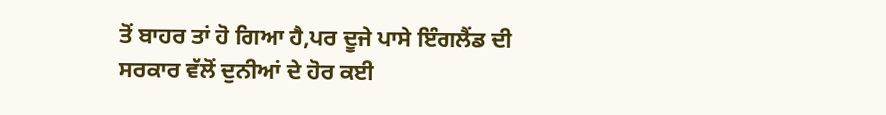ਤੋਂ ਬਾਹਰ ਤਾਂ ਹੋ ਗਿਆ ਹੈ,ਪਰ ਦੂਜੇ ਪਾਸੇ ਇੰਗਲੈਂਡ ਦੀ ਸਰਕਾਰ ਵੱਲੋਂ ਦੁਨੀਆਂ ਦੇ ਹੋਰ ਕਈ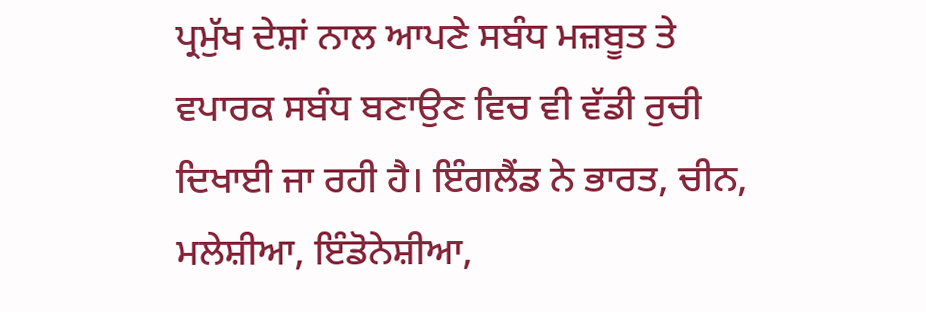ਪ੍ਰਮੁੱਖ ਦੇਸ਼ਾਂ ਨਾਲ ਆਪਣੇ ਸਬੰਧ ਮਜ਼ਬੂਤ ਤੇ ਵਪਾਰਕ ਸਬੰਧ ਬਣਾਉਣ ਵਿਚ ਵੀ ਵੱਡੀ ਰੁਚੀ ਦਿਖਾਈ ਜਾ ਰਹੀ ਹੈ। ਇੰਗਲੈਂਡ ਨੇ ਭਾਰਤ, ਚੀਨ, ਮਲੇਸ਼ੀਆ, ਇੰਡੋਨੇਸ਼ੀਆ,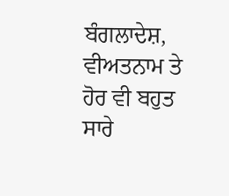ਬੰਗਲਾਦੇਸ਼, ਵੀਅਤਨਾਮ ਤੇ ਹੋਰ ਵੀ ਬਹੁਤ ਸਾਰੇ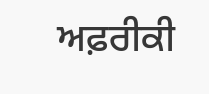ਅਫ਼ਰੀਕੀ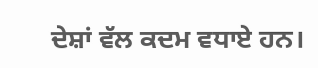ਦੇਸ਼ਾਂ ਵੱਲ ਕਦਮ ਵਧਾਏ ਹਨ।